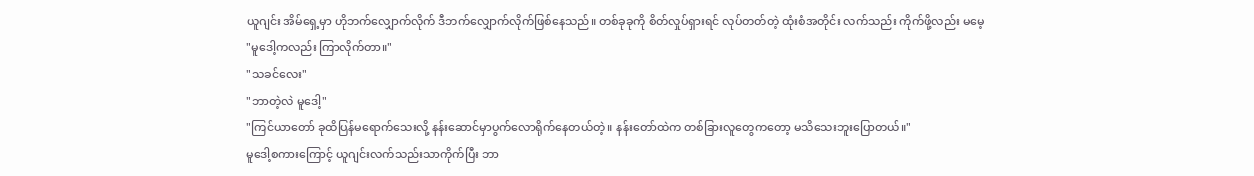ယူဂျင်း အိမ်ရှေ့မှာ ဟိုဘက်လျှောက်လိုက် ဒီဘက်လျှောက်လိုက်ဖြစ်နေသည်။ တစ်ခုခုကို စိတ်လှုပ်ရှားရင် လုပ်တတ်တဲ့ ထုံးစံအတိုင်း လက်သည်း ကိုက်ဖို့လည်း မမေ့
"မူဒေါ့ကလည်း ကြာလိုက်တာ။"
"သခင်လေး"
"ဘာတဲ့လဲ မူဒေါ့"
"ကြင်ယာတော် ခုထိပြန်မရောက်သေးလို့ နန်းဆောင်မှာပွက်လောရိုက်နေတယ်တဲ့။ နန်းတော်ထဲက တစ်ခြားလူတွေကတော့ မသိသေးဘူးပြောတယ်။"
မူဒေါ့စကားကြောင့် ယူဂျင်းလက်သည်းသာကိုက်ပြီး ဘာ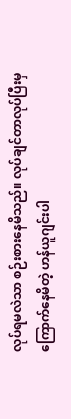လုပ်ရမလဲသာ စဉ်းစားနေမိသည်။ လုပ်ချင်တာလုပ်ပြီးမှ ကြောက်နေမိတဲ့ ဟန်ယူဂျင်းပါ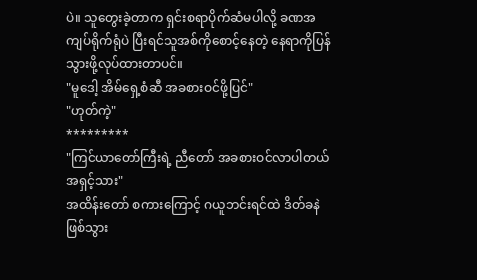ပဲ။ သူတွေးခဲ့တာက ရှင်းစရာပိုက်ဆံမပါလို့ ခဏအကျပ်ရိုက်ရုံပဲ ပြီးရင်သူအစ်ကိုစောင့်နေတဲ့ နေရာကိုပြန်သွားဖို့လုပ်ထားတာပင်။
"မူဒေါ့ အိမ်ရှေ့စံဆီ အခစားဝင်ဖို့ပြင်"
"ဟုတ်ကဲ့"
*********
"ကြင်ယာတော်ကြီးရဲ့ ညီတော် အခစားဝင်လာပါတယ် အရှင့်သား"
အထိန်းတော် စကားကြောင့် ဂယူဘင်းရင်ထဲ ဒိတ်ခနဲဖြစ်သွား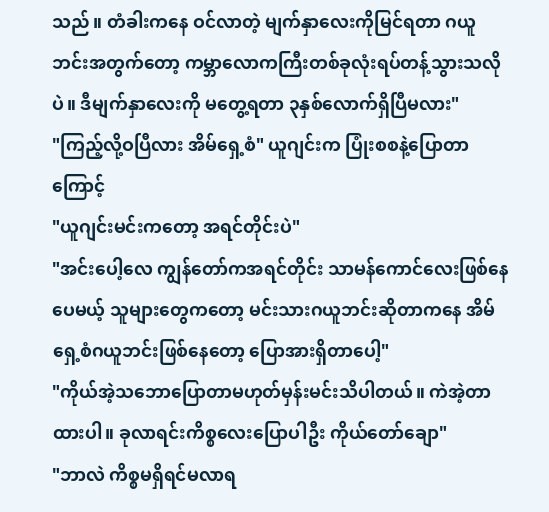သည်။ တံခါးကနေ ဝင်လာတဲ့ မျက်နှာလေးကိုမြင်ရတာ ဂယူဘင်းအတွက်တော့ ကမ္ဘာလောကကြီးတစ်ခုလုံးရပ်တန့်သွားသလိုပဲ။ ဒီမျက်နှာလေးကို မတွေ့ရတာ ၃နှစ်လောက်ရှိပြီမလား"
"ကြည့်လို့ဝပြီလား အိမ်ရှေ့စံ" ယူဂျင်းက ပြုံးစစနဲ့ပြောတာကြောင့်
"ယူဂျင်းမင်းကတော့ အရင်တိုင်းပဲ"
"အင်းပေါ့လေ ကျွန်တော်ကအရင်တိုင်း သာမန်ကောင်လေးဖြစ်နေပေမယ့် သူများတွေကတော့ မင်းသားဂယူဘင်းဆိုတာကနေ အိမ်ရှေ့စံဂယူဘင်းဖြစ်နေတော့ ပြောအားရှိတာပေါ့"
"ကိုယ်အဲ့သဘောပြောတာမဟုတ်မှန်းမင်းသိပါတယ်။ ကဲအဲ့တာထားပါ။ ခုလာရင်းကိစ္စလေးပြောပါဦး ကိုယ်တော်ချော"
"ဘာလဲ ကိစ္စမရှိရင်မလာရ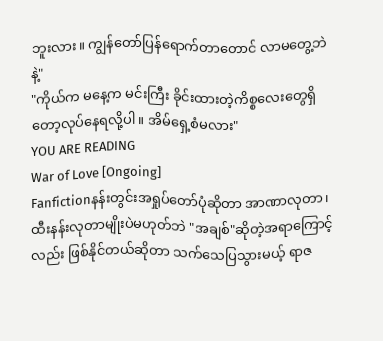ဘူးလား။ ကျွန်တော်ပြန်ရောက်တာတောင် လာမတွေ့ဘဲနဲ့"
"ကိုယ်က မနေ့က မင်းကြီး ခိုင်းထားတဲ့ကိစ္စလေးတွေရှိတော့လုပ်နေရလို့ပါ။ အိမ်ရှေ့စံမလား"
YOU ARE READING
War of Love [Ongoing]
Fanfictionနန်းတွင်းအရှုပ်တော်ပုံဆိုတာ အာဏာလုတာ၊ ထီးနန်းလုတာမျိုးပဲမဟုတ်ဘဲ "အချစ်"ဆိုတဲ့အရာကြောင့်လည်း ဖြစ်နိုင်တယ်ဆိုတာ သက်သေပြသွားမယ့် ရာဇ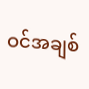ဝင်အချစ်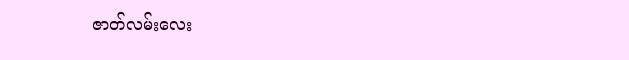ဇာတ်လမ်းလေး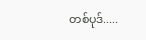တစ်ပုဒ်.....